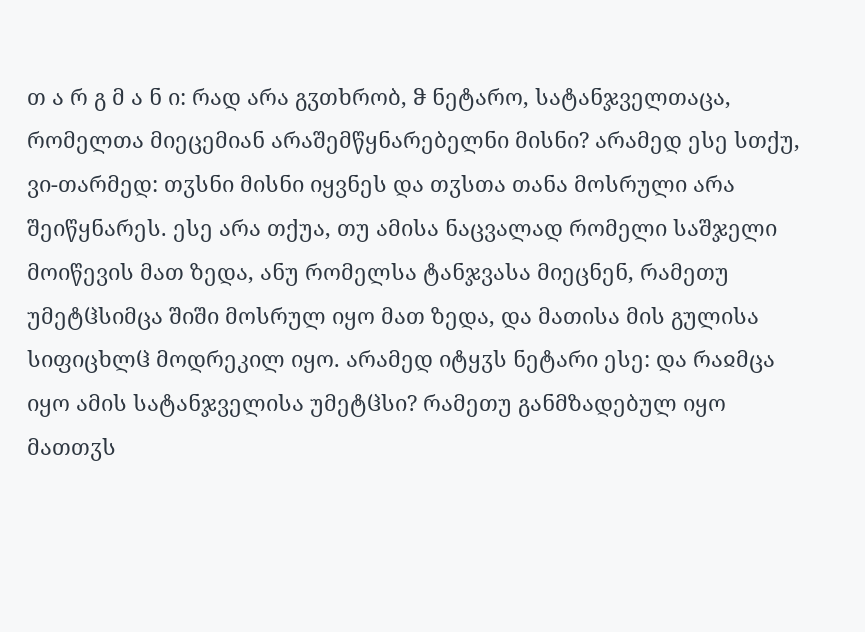თ ა რ გ მ ა ნ ი: რად არა გჳთხრობ, ჵ ნეტარო, სატანჯველთაცა, რომელთა მიეცემიან არაშემწყნარებელნი მისნი? არამედ ესე სთქუ, ვი-თარმედ: თჳსნი მისნი იყვნეს და თჳსთა თანა მოსრული არა შეიწყნარეს. ესე არა თქუა, თუ ამისა ნაცვალად რომელი საშჯელი მოიწევის მათ ზედა, ანუ რომელსა ტანჯვასა მიეცნენ, რამეთუ უმეტჱსიმცა შიში მოსრულ იყო მათ ზედა, და მათისა მის გულისა სიფიცხლჱ მოდრეკილ იყო. არამედ იტყჳს ნეტარი ესე: და რაჲმცა იყო ამის სატანჯველისა უმეტჱსი? რამეთუ განმზადებულ იყო მათთჳს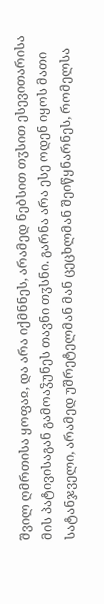შვილ ღმრთისა ყოფაჲ, და არა იქმნნეს, არამედ ნებსით თჳსით ესევითარისა მის პატივისაგან გამოაჴუნეს თავნი თჳსნი. გარნა არა ესე ოდენ იყოს მათი სატანჯველი, არამედ უშრეტელმან მან ცეცხლმან შეიწყნარნეს, რომელსა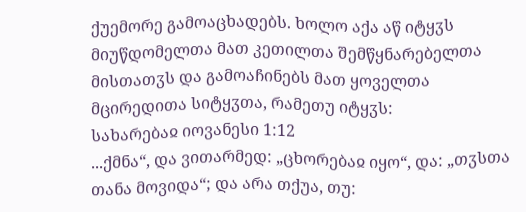ქუემორე გამოაცხადებს. ხოლო აქა აწ იტყჳს მიუწდომელთა მათ კეთილთა შემწყნარებელთა მისთათჳს და გამოაჩინებს მათ ყოველთა მცირედითა სიტყჳთა, რამეთუ იტყჳს:
სახარებაჲ იოვანესი 1:12
...ქმნა“, და ვითარმედ: „ცხორებაჲ იყო“, და: „თჳსთა თანა მოვიდა“; და არა თქუა, თუ: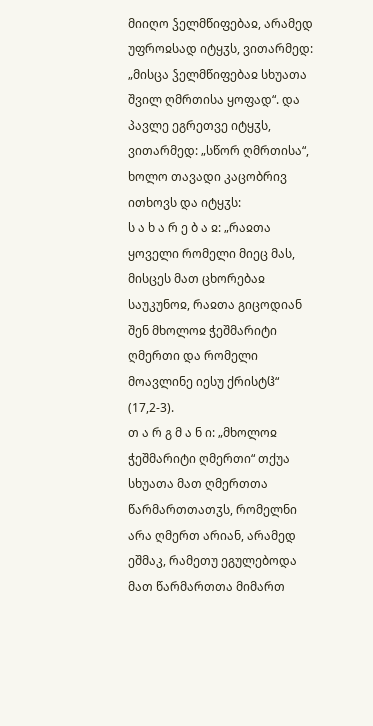მიიღო ჴელმწიფებაჲ, არამედ უფროჲსად იტყჳს, ვითარმედ: „მისცა ჴელმწიფებაჲ სხუათა შვილ ღმრთისა ყოფად“. და პავლე ეგრეთვე იტყჳს, ვითარმედ: „სწორ ღმრთისა“, ხოლო თავადი კაცობრივ ითხოვს და იტყჳს:
ს ა ხ ა რ ე ბ ა ჲ: „რაჲთა ყოველი რომელი მიეც მას, მისცეს მათ ცხორებაჲ საუკუნოჲ, რაჲთა გიცოდიან შენ მხოლოჲ ჭეშმარიტი ღმერთი და რომელი მოავლინე იესუ ქრისტჱ“ (17,2-3).
თ ა რ გ მ ა ნ ი: „მხოლოჲ ჭეშმარიტი ღმერთი“ თქუა სხუათა მათ ღმერთთა წარმართთათჳს, რომელნი არა ღმერთ არიან, არამედ ეშმაკ, რამეთუ ეგულებოდა მათ წარმართთა მიმართ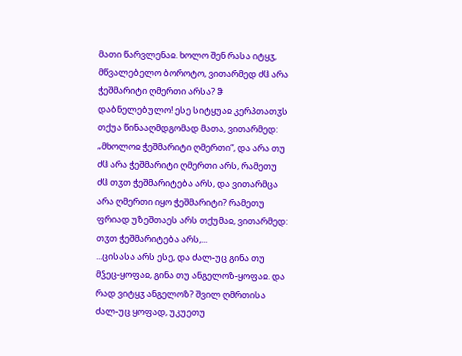მათი წარვლენაჲ. ხოლო შენ რასა იტყჳ, მწვალებელო ბოროტო, ვითარმედ ძჱ არა ჭეშმარიტი ღმერთი არსა? ჵ დაბნელებულო! ესე სიტყუაჲ კერპთათჳს თქუა წინააღმდგომად მათა, ვითარმედ: „მხოლოჲ ჭეშმარიტი ღმერთი“, და არა თუ ძჱ არა ჭეშმარიტი ღმერთი არს, რამეთუ ძჱ თჳთ ჭეშმარიტება არს, და ვითარმცა არა ღმერთი იყო ჭეშმარიტი? რამეთუ ფრიად უზეშთაეს არს თქუმაჲ, ვითარმედ: თჳთ ჭეშმარიტება არს,...
...ცისასა არს ესე, და ძალ-უც გინა თუ მჴეც-ყოფაჲ, გინა თუ ანგელოზ-ყოფაჲ. და რად ვიტყჳ ანგელოზ? შვილ ღმრთისა ძალ-უც ყოფად, უკუეთუ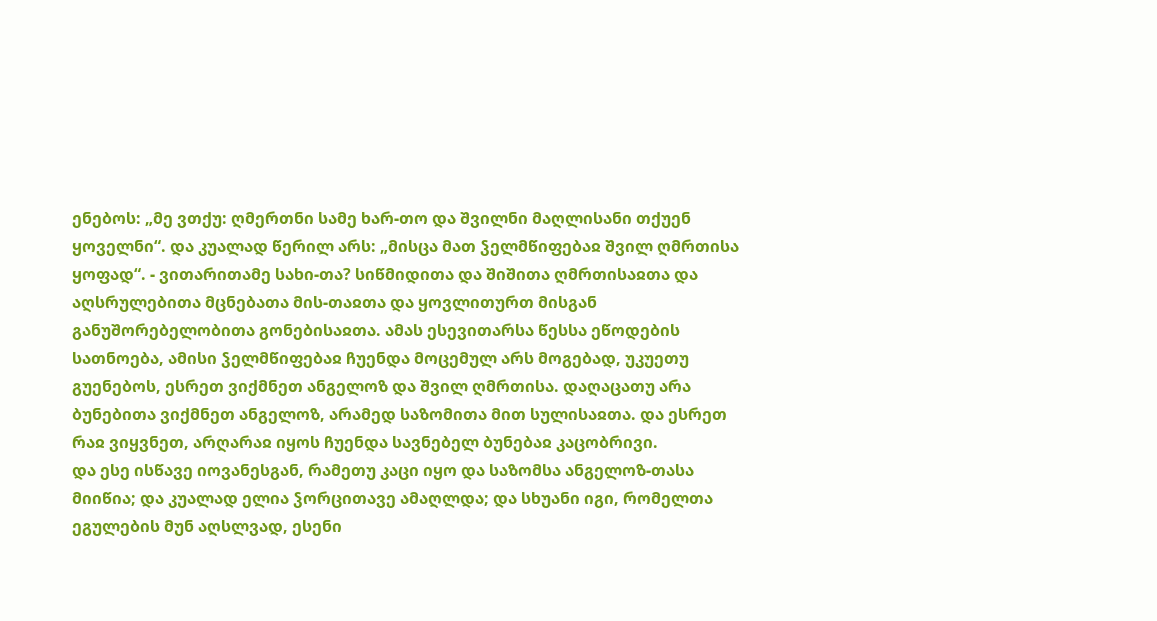ენებოს: „მე ვთქუ: ღმერთნი სამე ხარ-თო და შვილნი მაღლისანი თქუენ ყოველნი“. და კუალად წერილ არს: „მისცა მათ ჴელმწიფებაჲ შვილ ღმრთისა ყოფად“. - ვითარითამე სახი-თა? სიწმიდითა და შიშითა ღმრთისაჲთა და აღსრულებითა მცნებათა მის-თაჲთა და ყოვლითურთ მისგან განუშორებელობითა გონებისაჲთა. ამას ესევითარსა წესსა ეწოდების სათნოება, ამისი ჴელმწიფებაჲ ჩუენდა მოცემულ არს მოგებად, უკუეთუ გუენებოს, ესრეთ ვიქმნეთ ანგელოზ და შვილ ღმრთისა. დაღაცათუ არა ბუნებითა ვიქმნეთ ანგელოზ, არამედ საზომითა მით სულისაჲთა. და ესრეთ რაჲ ვიყვნეთ, არღარაჲ იყოს ჩუენდა სავნებელ ბუნებაჲ კაცობრივი.
და ესე ისწავე იოვანესგან, რამეთუ კაცი იყო და საზომსა ანგელოზ-თასა მიიწია; და კუალად ელია ჴორცითავე ამაღლდა; და სხუანი იგი, რომელთა ეგულების მუნ აღსლვად, ესენი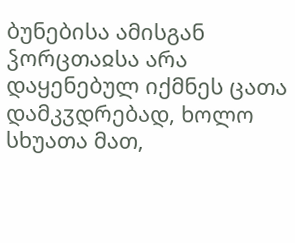ბუნებისა ამისგან ჴორცთაჲსა არა დაყენებულ იქმნეს ცათა დამკჳდრებად, ხოლო სხუათა მათ,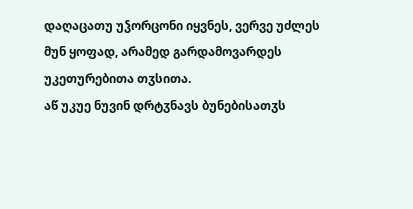დაღაცათუ უჴორცონი იყვნეს, ვერვე უძლეს მუნ ყოფად, არამედ გარდამოვარდეს უკეთურებითა თჳსითა.
აწ უკუე ნუვინ დრტჳნავს ბუნებისათჳს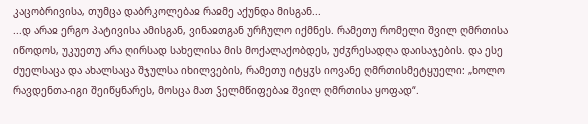კაცობრივისა, თუმცა დაბრკოლებაჲ რაჲმე აქუნდა მისგან...
...დ არაჲ ერგო პატივისა ამისგან, ვინაჲთგან ურჩულო იქმნეს. რამეთუ რომელი შვილ ღმრთისა იწოდოს, უკუეთუ არა ღირსად სახელისა მის მოქალაქობდეს, უძჳრესადღა დაისაჯების. და ესე ძუელსაცა და ახალსაცა შჯულსა იხილვების, რამეთუ იტყჳს იოვანე ღმრთისმეტყუელი: „ხოლო რავდენთა-იგი შეიწყნარეს, მოსცა მათ ჴელმწიფებაჲ შვილ ღმრთისა ყოფად“.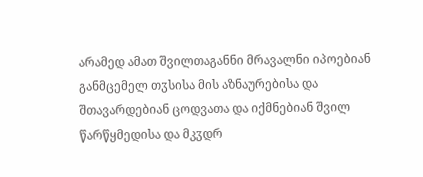არამედ ამათ შვილთაგანნი მრავალნი იპოებიან განმცემელ თჳსისა მის აზნაურებისა და შთავარდებიან ცოდვათა და იქმნებიან შვილ წარწყმედისა და მკჳდრ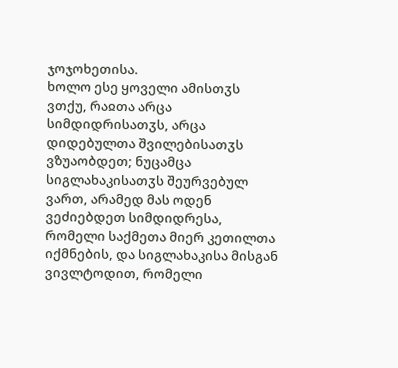ჯოჯოხეთისა.
ხოლო ესე ყოველი ამისთჳს ვთქუ, რაჲთა არცა სიმდიდრისათჳს, არცა დიდებულთა შვილებისათჳს ვზუაობდეთ; ნუცამცა სიგლახაკისათჳს შეურვებულ ვართ, არამედ მას ოდენ ვეძიებდეთ სიმდიდრესა, რომელი საქმეთა მიერ კეთილთა იქმნების, და სიგლახაკისა მისგან ვივლტოდით, რომელი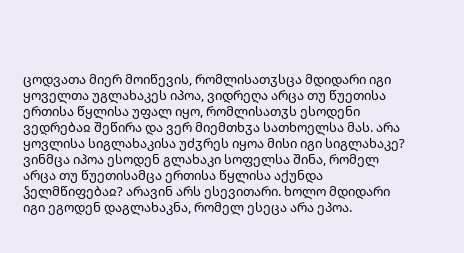ცოდვათა მიერ მოიწევის, რომლისათჳსცა მდიდარი იგი ყოველთა უგლახაკეს იპოა, ვიდრეღა არცა თუ წუეთისა ერთისა წყლისა უფალ იყო, რომლისათჳს ესოდენი ვედრებაჲ შეწირა და ვერ მიემთხჳა სათხოელსა მას. არა ყოვლისა სიგლახაკისა უძჳრეს იყოა მისი იგი სიგლახაკე? ვინმცა იპოა ესოდენ გლახაკი სოფელსა შინა, რომელ არცა თუ წუეთისამცა ერთისა წყლისა აქუნდა ჴელმწიფებაჲ? არავინ არს ესევითარი. ხოლო მდიდარი იგი ეგოდენ დაგლახაკნა, რომელ ესეცა არა ეპოა.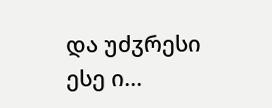და უძჳრესი ესე ი...